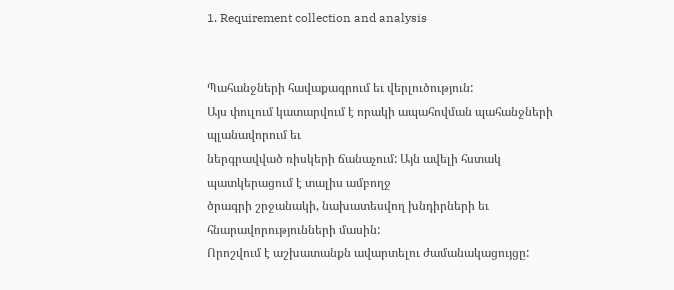1. Requirement collection and analysis


Պահանջների հավաքագրում եւ վերլուծություն:
Այս փուլում կատարվում է որակի ապահովման պահանջների պլանավորում եւ
ներգրավված ռիսկերի ճանաչում: Այն ավելի հստակ պատկերացում է տալիս ամբողջ
ծրագրի շրջանակի, նախատեսվող խնդիրների եւ հնարավորությունների մասին:
Որոշվում է աշխատանքն ավարտելու ժամանակացույցը: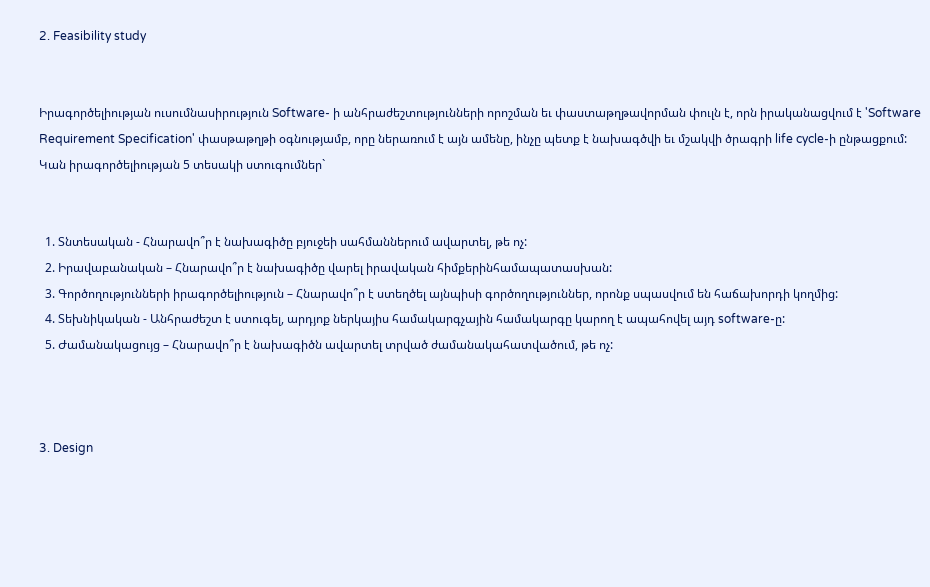2. Feasibility study


Իրագործելիության ուսումնասիրություն Software- ի անհրաժեշտությունների որոշման եւ փաստաթղթավորման փուլն է, որն իրականացվում է 'Software Requirement Specification' փասթաթղթի օգնությամբ, որը ներառում է այն ամենը, ինչը պետք է նախագծվի եւ մշակվի ծրագրի life cycle-ի ընթացքում:
Կան իրագործելիության 5 տեսակի ստուգումներ`


  1. Տնտեսական - Հնարավո՞ր է նախագիծը բյուջեի սահմաններում ավարտել, թե ոչ:
  2. Իրավաբանական – Հնարավո՞ր է նախագիծը վարել իրավական հիմքերինհամապատասխան:
  3. Գործողությունների իրագործելիություն – Հնարավո՞ր է ստեղծել այնպիսի գործողություններ, որոնք սպասվում են հաճախորդի կողմից:
  4. Տեխնիկական - Անհրաժեշտ է ստուգել, արդյոք ներկայիս համակարգչային համակարգը կարող է ապահովել այդ software-ը:
  5. Ժամանակացույց – Հնարավո՞ր է նախագիծն ավարտել տրված ժամանակահատվածում, թե ոչ:



3. Design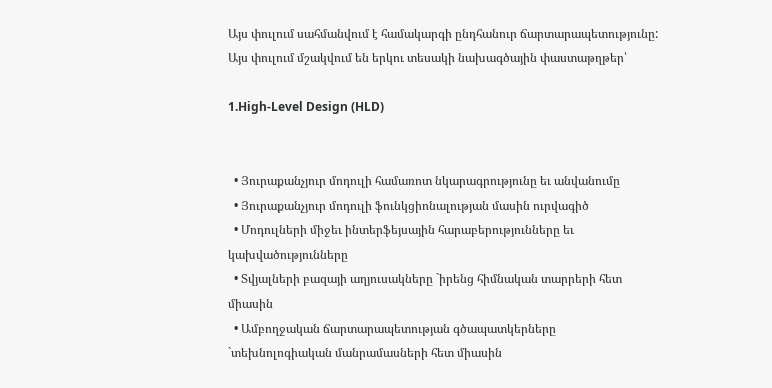Այս փուլում սահմանվում է համակարգի ընդհանուր ճարտարապետությունը: Այս փուլում մշակվում են երկու տեսակի նախագծային փաստաթղթեր՝

1.High-Level Design (HLD)


  • Յուրաքանչյուր մոդուլի համառոտ նկարագրությունը եւ անվանումը
  • Յուրաքանչյուր մոդուլի ֆունկցիոնալության մասին ուրվագիծ
  • Մոդուլների միջեւ ինտերֆեյսային հարաբերությունները եւ կախվածությունները
  • Տվյալների բազայի աղյուսակները `իրենց հիմնական տարրերի հետ միասին
  • Ամբողջական ճարտարապետության գծապատկերները `տեխնոլոգիական մանրամասների հետ միասին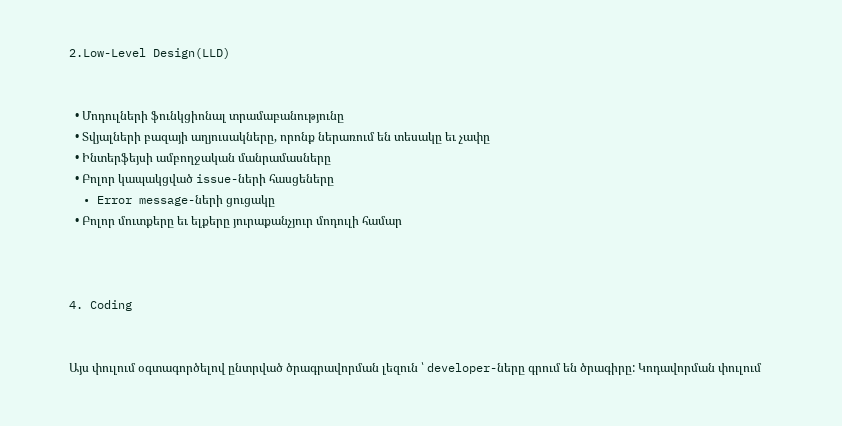2.Low-Level Design(LLD)


  • Մոդուլների ֆունկցիոնալ տրամաբանությունը
  • Տվյալների բազայի աղյուսակները, որոնք ներառում են տեսակը եւ չափը
  • Ինտերֆեյսի ամբողջական մանրամասները
  • Բոլոր կապակցված issue-ների հասցեները
  • Error message-ների ցուցակը
  • Բոլոր մուտքերը եւ ելքերը յուրաքանչյուր մոդուլի համար



4. Coding


Այս փուլում օգտագործելով ընտրված ծրագրավորման լեզուն ՝ developer-ները գրում են ծրագիրը: Կոդավորման փուլում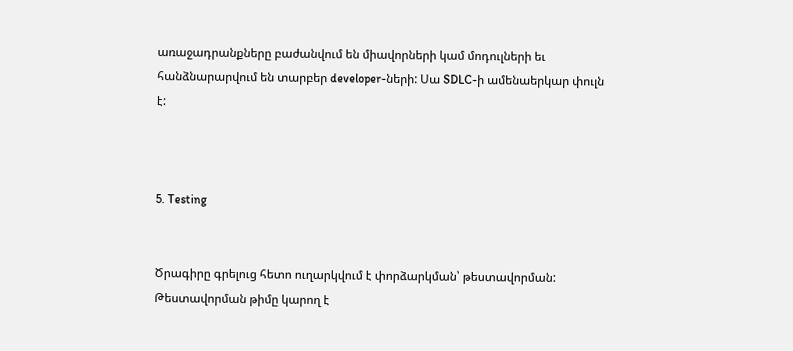առաջադրանքները բաժանվում են միավորների կամ մոդուլների եւ հանձնարարվում են տարբեր developer-ների: Սա SDLC-ի ամենաերկար փուլն է:



5. Testing


Ծրագիրը գրելուց հետո ուղարկվում է փորձարկման՝ թեստավորման:
Թեստավորման թիմը կարող է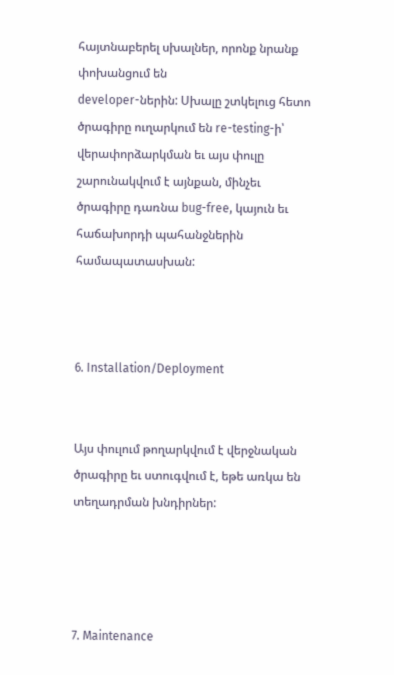հայտնաբերել սխալներ, որոնք նրանք փոխանցում են
developer-ներին: Սխալը շտկելուց հետո ծրագիրը ուղարկում են re-testing-ի՝
վերափորձարկման եւ այս փուլը շարունակվում է այնքան, մինչեւ ծրագիրը դառնա bug-free, կայուն եւ հաճախորդի պահանջներին համապատասխան:



6. Installation/Deployment


Այս փուլում թողարկվում է վերջնական ծրագիրը եւ ստուգվում է, եթե առկա են տեղադրման խնդիրներ:




7. Maintenance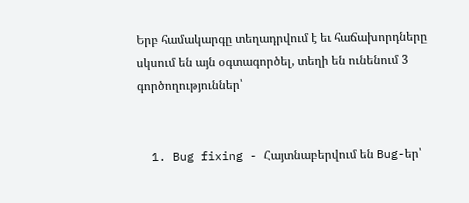Երբ համակարգը տեղադրվում է եւ հաճախորդները սկսում են այն օգտագործել, տեղի են ունենում 3 գործողություններ՝


  1. Bug fixing - Հայտնաբերվում են Bug-եր՝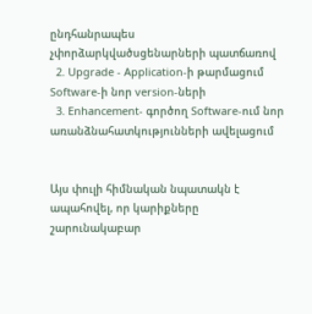ընդհանրապես չփորձարկվածսցենարների պատճառով
  2. Upgrade - Application-ի թարմացում Software-ի նոր version-ների
  3. Enhancement- գործող Software-ում նոր առանձնահատկությունների ավելացում


Այս փուլի հիմնական նպատակն է ապահովել, որ կարիքները շարունակաբար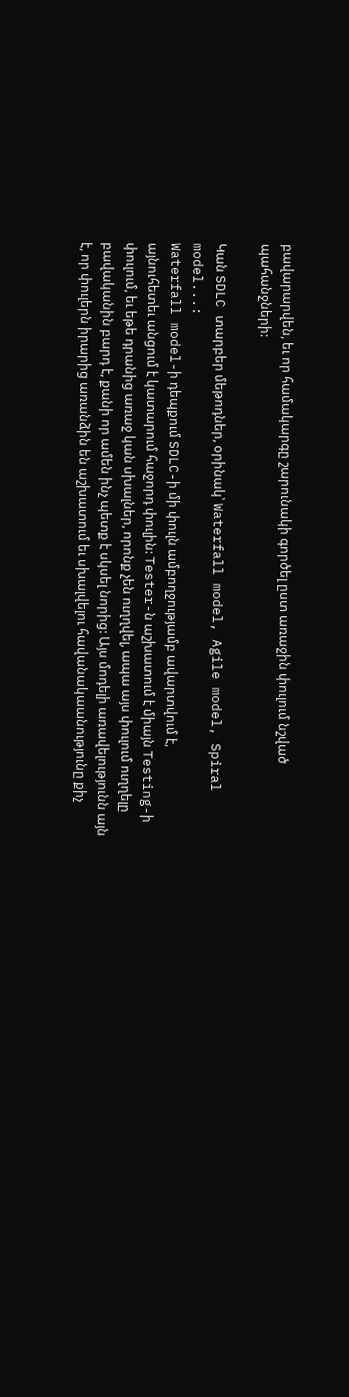բավարարվեն, եւ որ համակարգը շարունակի գործել ըստ առաջին փուլում նշված
պահանջների:

Կան SDLC տարբեր մեթոդներ, օրինակ՝ Waterfall model, Agile model, Spiral model...:
Waterfall model-ի դեպքում SDLC-ի մի փուլն ամբողջությամբ ավարտվում է,
այնուհետեւ անցում է կատարում հաջորդ փուլին: Tester-ն աշխատում է միայն Testing-ի
փուլում, եւ եթե դրանից առաջ կան սխալներ, որոնք չեն ուղղվել, ապա այս փուլում ուղղելը բավականին բարդ է, քանի որ ամեն ինչ պետք է սկսել նորից: Այս մոդելի առավելությունն այն է, որ փուլերն իրարից առանձին են աշխատում եւ սխալվելու հավանակաանությունը քիչ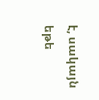է, սակայն եթե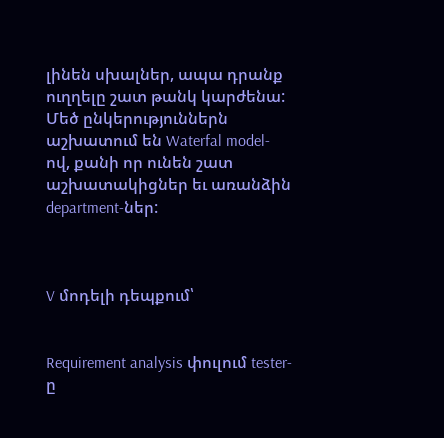լինեն սխալներ, ապա դրանք ուղղելը շատ թանկ կարժենա: Մեծ ընկերություններն աշխատում են Waterfal model-ով, քանի որ ունեն շատ աշխատակիցներ եւ առանձին department-ներ:



V մոդելի դեպքում՝


Requirement analysis փուլում tester-ը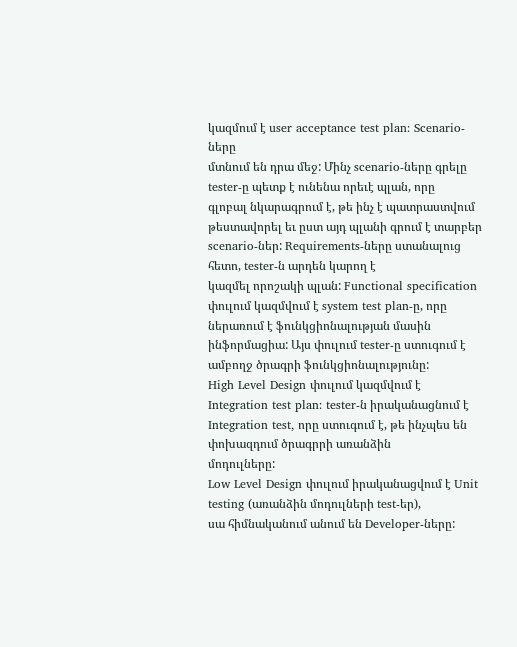կազմում է user acceptance test plan: Scenario-ները
մտնում են դրա մեջ: Մինչ scenario-ները գրելը tester-ը պետք է ունենա որեւէ պլան, որը
գլոբալ նկարագրում է, թե ինչ է պատրաստվում թեստավորել եւ ըստ այդ պլանի գրում է տարբեր scenario-ներ: Requirements-ները ստանալուց հետո, tester-ն արդեն կարող է
կազմել որոշակի պլան: Functional specification փուլում կազմվում է system test plan-ը, որը ներառում է ֆունկցիոնալության մասին ինֆորմացիա: Այս փուլում tester-ը ստուգում է ամբողջ ծրագրի ֆունկցիոնալությունը:
High Level Design փուլում կազմվում է Integration test plan: tester-ն իրականացնում է
Integration test, որը ստուգում է, թե ինչպես են փոխազդում ծրագրրի առանձին
մոդուլները:
Low Level Design փուլում իրականացվում է Unit testing (առանձին մոդուլների test-եր),
սա հիմնականում անում են Developer-ները: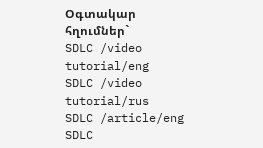Օգտակար հղումներ`
SDLC /video tutorial/eng
SDLC /video tutorial/rus
SDLC /article/eng
SDLC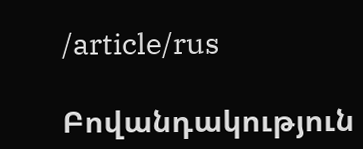/article/rus

Բովանդակություն